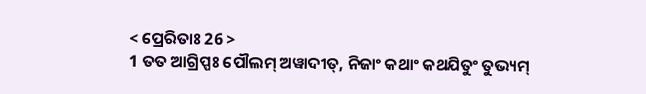< ପ୍ରେରିତାଃ 26 >
1 ତତ ଆଗ୍ରିପ୍ପଃ ପୌଲମ୍ ଅୱାଦୀତ୍, ନିଜାଂ କଥାଂ କଥଯିତୁଂ ତୁଭ୍ୟମ୍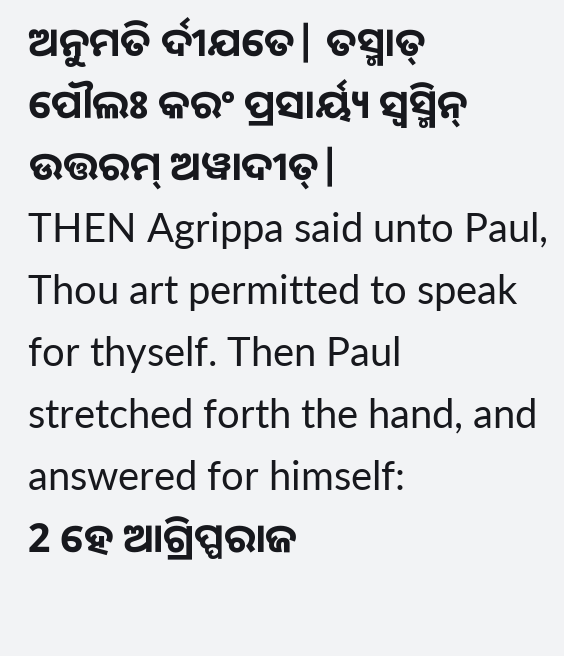ଅନୁମତି ର୍ଦୀଯତେ| ତସ୍ମାତ୍ ପୌଲଃ କରଂ ପ୍ରସାର୍ୟ୍ୟ ସ୍ୱସ୍ମିନ୍ ଉତ୍ତରମ୍ ଅୱାଦୀତ୍|
THEN Agrippa said unto Paul, Thou art permitted to speak for thyself. Then Paul stretched forth the hand, and answered for himself:
2 ହେ ଆଗ୍ରିପ୍ପରାଜ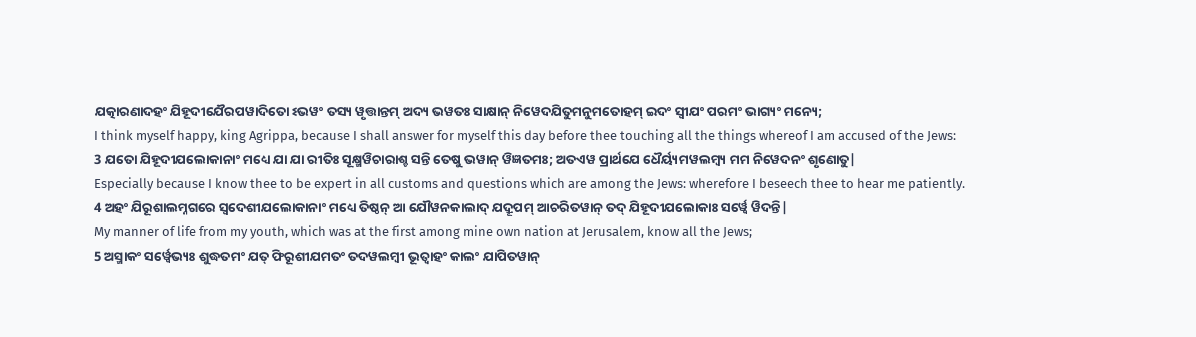ଯତ୍କାରଣାଦହଂ ଯିହୂଦୀଯୈରପୱାଦିତୋ ଽଭୱଂ ତସ୍ୟ ୱୃତ୍ତାନ୍ତମ୍ ଅଦ୍ୟ ଭୱତଃ ସାକ୍ଷାନ୍ ନିୱେଦଯିତୁମନୁମତୋହମ୍ ଇଦଂ ସ୍ୱୀଯଂ ପରମଂ ଭାଗ୍ୟଂ ମନ୍ୟେ;
I think myself happy, king Agrippa, because I shall answer for myself this day before thee touching all the things whereof I am accused of the Jews:
3 ଯତୋ ଯିହୂଦୀଯଲୋକାନାଂ ମଧ୍ୟେ ଯା ଯା ରୀତିଃ ସୂକ୍ଷ୍ମୱିଚାରାଶ୍ଚ ସନ୍ତି ତେଷୁ ଭୱାନ୍ ୱିଜ୍ଞତମଃ; ଅତଏୱ ପ୍ରାର୍ଥଯେ ଧୈର୍ୟ୍ୟମୱଲମ୍ବ୍ୟ ମମ ନିୱେଦନଂ ଶୃଣୋତୁ|
Especially because I know thee to be expert in all customs and questions which are among the Jews: wherefore I beseech thee to hear me patiently.
4 ଅହଂ ଯିରୂଶାଲମ୍ନଗରେ ସ୍ୱଦେଶୀଯଲୋକାନାଂ ମଧ୍ୟେ ତିଷ୍ଠନ୍ ଆ ଯୌୱନକାଲାଦ୍ ଯଦ୍ରୂପମ୍ ଆଚରିତୱାନ୍ ତଦ୍ ଯିହୂଦୀଯଲୋକାଃ ସର୍ୱ୍ୱେ ୱିଦନ୍ତି|
My manner of life from my youth, which was at the first among mine own nation at Jerusalem, know all the Jews;
5 ଅସ୍ମାକଂ ସର୍ୱ୍ୱେଭ୍ୟଃ ଶୁଦ୍ଧତମଂ ଯତ୍ ଫିରୂଶୀଯମତଂ ତଦୱଲମ୍ବୀ ଭୂତ୍ୱାହଂ କାଲଂ ଯାପିତୱାନ୍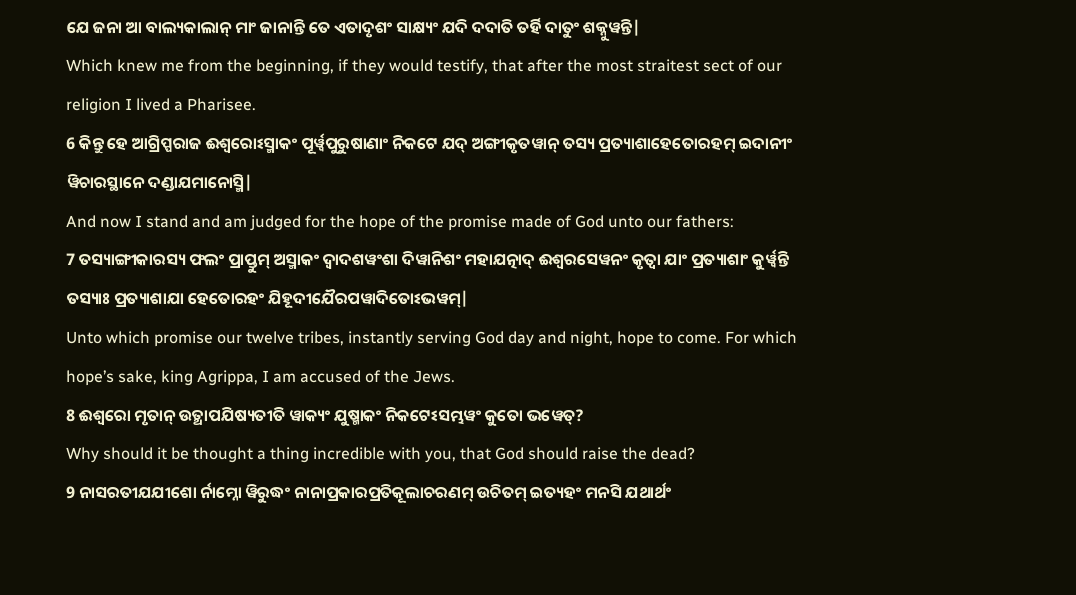ଯେ ଜନା ଆ ବାଲ୍ୟକାଲାନ୍ ମାଂ ଜାନାନ୍ତି ତେ ଏତାଦୃଶଂ ସାକ୍ଷ୍ୟଂ ଯଦି ଦଦାତି ତର୍ହି ଦାତୁଂ ଶକ୍ନୁୱନ୍ତି|
Which knew me from the beginning, if they would testify, that after the most straitest sect of our religion I lived a Pharisee.
6 କିନ୍ତୁ ହେ ଆଗ୍ରିପ୍ପରାଜ ଈଶ୍ୱରୋଽସ୍ମାକଂ ପୂର୍ୱ୍ୱପୁରୁଷାଣାଂ ନିକଟେ ଯଦ୍ ଅଙ୍ଗୀକୃତୱାନ୍ ତସ୍ୟ ପ୍ରତ୍ୟାଶାହେତୋରହମ୍ ଇଦାନୀଂ ୱିଚାରସ୍ଥାନେ ଦଣ୍ଡାଯମାନୋସ୍ମି|
And now I stand and am judged for the hope of the promise made of God unto our fathers:
7 ତସ୍ୟାଙ୍ଗୀକାରସ୍ୟ ଫଲଂ ପ୍ରାପ୍ତୁମ୍ ଅସ୍ମାକଂ ଦ୍ୱାଦଶୱଂଶା ଦିୱାନିଶଂ ମହାଯତ୍ନାଦ୍ ଈଶ୍ୱରସେୱନଂ କୃତ୍ୱା ଯାଂ ପ୍ରତ୍ୟାଶାଂ କୁର୍ୱ୍ୱନ୍ତି ତସ୍ୟାଃ ପ୍ରତ୍ୟାଶାଯା ହେତୋରହଂ ଯିହୂଦୀଯୈରପୱାଦିତୋଽଭୱମ୍|
Unto which promise our twelve tribes, instantly serving God day and night, hope to come. For which hope’s sake, king Agrippa, I am accused of the Jews.
8 ଈଶ୍ୱରୋ ମୃତାନ୍ ଉତ୍ଥାପଯିଷ୍ୟତୀତି ୱାକ୍ୟଂ ଯୁଷ୍ମାକଂ ନିକଟେଽସମ୍ଭୱଂ କୁତୋ ଭୱେତ୍?
Why should it be thought a thing incredible with you, that God should raise the dead?
9 ନାସରତୀଯଯୀଶୋ ର୍ନାମ୍ନୋ ୱିରୁଦ୍ଧଂ ନାନାପ୍ରକାରପ୍ରତିକୂଲାଚରଣମ୍ ଉଚିତମ୍ ଇତ୍ୟହଂ ମନସି ଯଥାର୍ଥଂ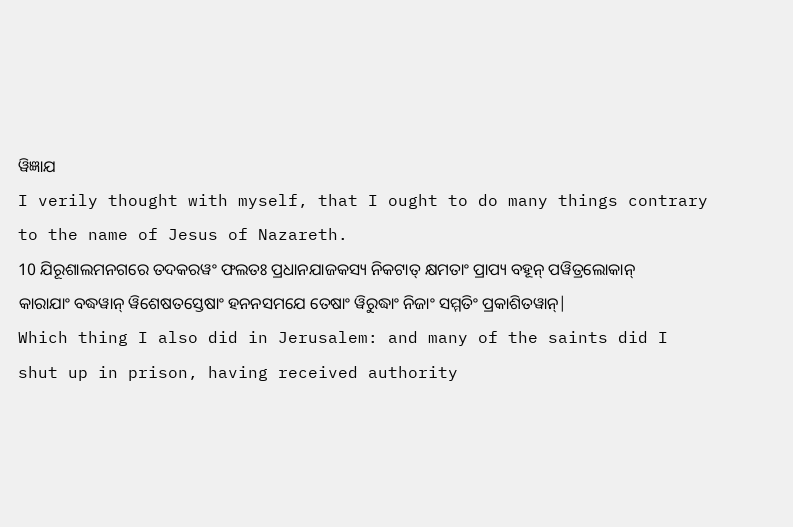ୱିଜ୍ଞାଯ
I verily thought with myself, that I ought to do many things contrary to the name of Jesus of Nazareth.
10 ଯିରୂଶାଲମନଗରେ ତଦକରୱଂ ଫଲତଃ ପ୍ରଧାନଯାଜକସ୍ୟ ନିକଟାତ୍ କ୍ଷମତାଂ ପ୍ରାପ୍ୟ ବହୂନ୍ ପୱିତ୍ରଲୋକାନ୍ କାରାଯାଂ ବଦ୍ଧୱାନ୍ ୱିଶେଷତସ୍ତେଷାଂ ହନନସମଯେ ତେଷାଂ ୱିରୁଦ୍ଧାଂ ନିଜାଂ ସମ୍ମତିଂ ପ୍ରକାଶିତୱାନ୍|
Which thing I also did in Jerusalem: and many of the saints did I shut up in prison, having received authority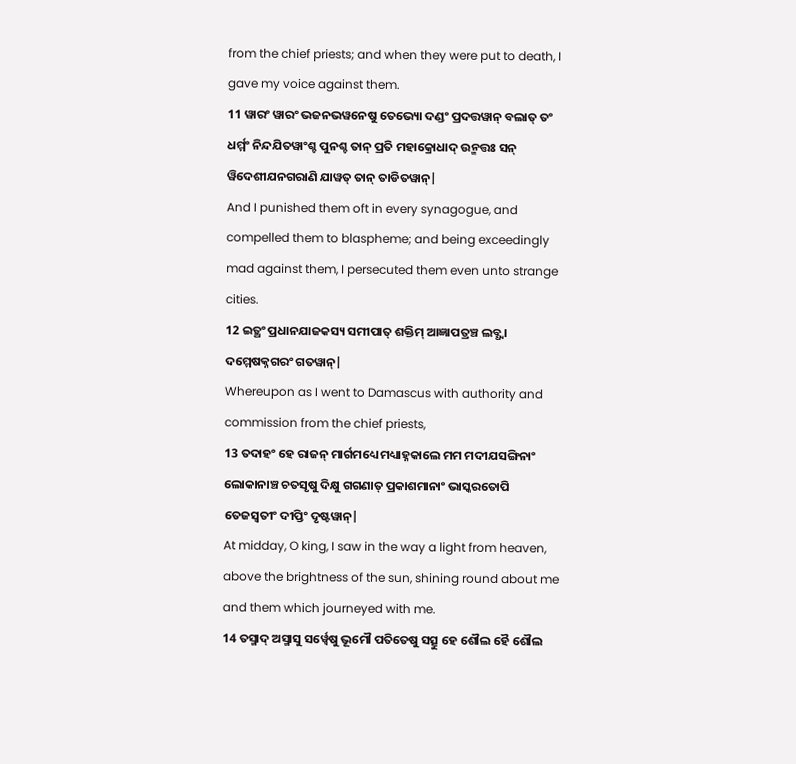from the chief priests; and when they were put to death, I gave my voice against them.
11 ୱାରଂ ୱାରଂ ଭଜନଭୱନେଷୁ ତେଭ୍ୟୋ ଦଣ୍ଡଂ ପ୍ରଦତ୍ତୱାନ୍ ବଲାତ୍ ତଂ ଧର୍ମ୍ମଂ ନିନ୍ଦଯିତୱାଂଶ୍ଚ ପୁନଶ୍ଚ ତାନ୍ ପ୍ରତି ମହାକ୍ରୋଧାଦ୍ ଉନ୍ମତ୍ତଃ ସନ୍ ୱିଦେଶୀଯନଗରାଣି ଯାୱତ୍ ତାନ୍ ତାଡିତୱାନ୍|
And I punished them oft in every synagogue, and compelled them to blaspheme; and being exceedingly mad against them, I persecuted them even unto strange cities.
12 ଇତ୍ଥଂ ପ୍ରଧାନଯାଜକସ୍ୟ ସମୀପାତ୍ ଶକ୍ତିମ୍ ଆଜ୍ଞାପତ୍ରଞ୍ଚ ଲବ୍ଧ୍ୱା ଦମ୍ମେଷକ୍ନଗରଂ ଗତୱାନ୍|
Whereupon as I went to Damascus with authority and commission from the chief priests,
13 ତଦାହଂ ହେ ରାଜନ୍ ମାର୍ଗମଧ୍ୟେ ମଧ୍ୟାହ୍ନକାଲେ ମମ ମଦୀଯସଙ୍ଗିନାଂ ଲୋକାନାଞ୍ଚ ଚତସୃଷୁ ଦିକ୍ଷୁ ଗଗଣାତ୍ ପ୍ରକାଶମାନାଂ ଭାସ୍କରତୋପି ତେଜସ୍ୱତୀଂ ଦୀପ୍ତିଂ ଦୃଷ୍ଟୱାନ୍|
At midday, O king, I saw in the way a light from heaven, above the brightness of the sun, shining round about me and them which journeyed with me.
14 ତସ୍ମାଦ୍ ଅସ୍ମାସୁ ସର୍ୱ୍ୱେଷୁ ଭୂମୌ ପତିତେଷୁ ସତ୍ସୁ ହେ ଶୌଲ ହୈ ଶୌଲ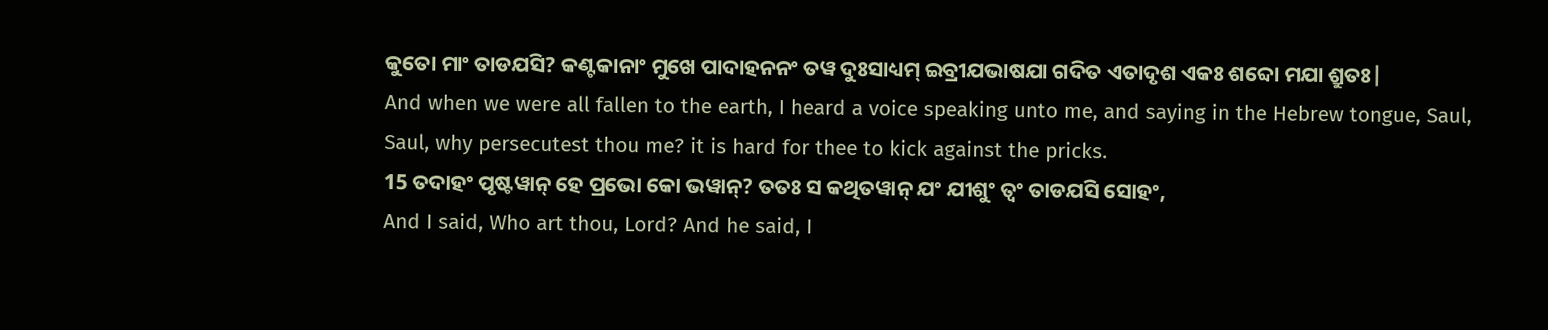କୁତୋ ମାଂ ତାଡଯସି? କଣ୍ଟକାନାଂ ମୁଖେ ପାଦାହନନଂ ତୱ ଦୁଃସାଧ୍ୟମ୍ ଇବ୍ରୀଯଭାଷଯା ଗଦିତ ଏତାଦୃଶ ଏକଃ ଶବ୍ଦୋ ମଯା ଶ୍ରୁତଃ|
And when we were all fallen to the earth, I heard a voice speaking unto me, and saying in the Hebrew tongue, Saul, Saul, why persecutest thou me? it is hard for thee to kick against the pricks.
15 ତଦାହଂ ପୃଷ୍ଟୱାନ୍ ହେ ପ୍ରଭୋ କୋ ଭୱାନ୍? ତତଃ ସ କଥିତୱାନ୍ ଯଂ ଯୀଶୁଂ ତ୍ୱଂ ତାଡଯସି ସୋହଂ,
And I said, Who art thou, Lord? And he said, I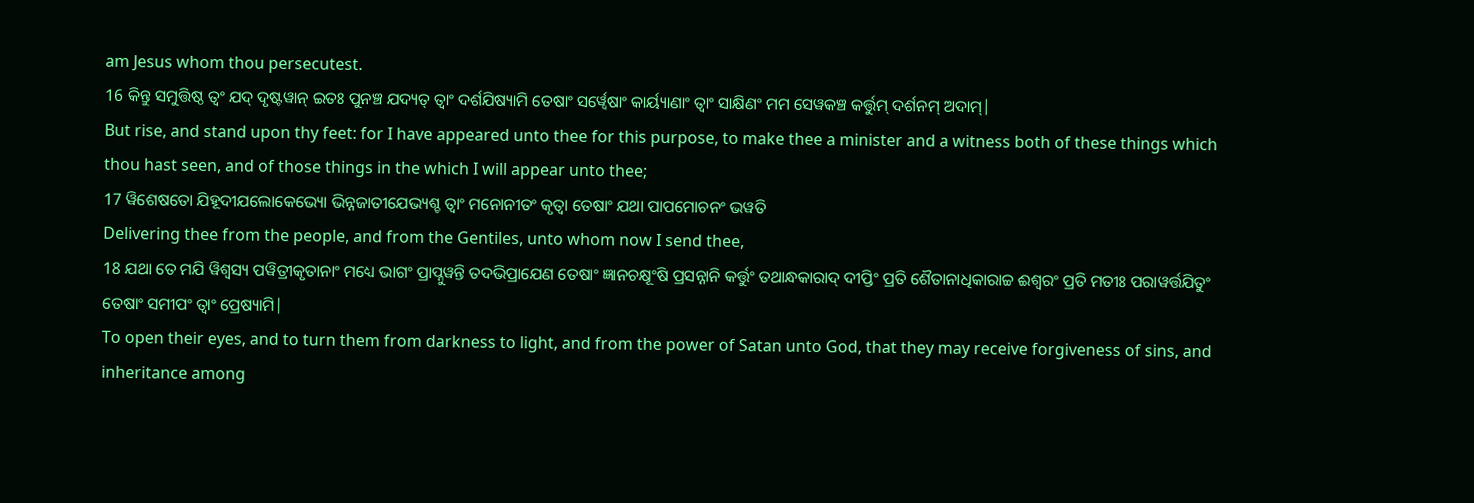am Jesus whom thou persecutest.
16 କିନ୍ତୁ ସମୁତ୍ତିଷ୍ଠ ତ୍ୱଂ ଯଦ୍ ଦୃଷ୍ଟୱାନ୍ ଇତଃ ପୁନଞ୍ଚ ଯଦ୍ୟତ୍ ତ୍ୱାଂ ଦର୍ଶଯିଷ୍ୟାମି ତେଷାଂ ସର୍ୱ୍ୱେଷାଂ କାର୍ୟ୍ୟାଣାଂ ତ୍ୱାଂ ସାକ୍ଷିଣଂ ମମ ସେୱକଞ୍ଚ କର୍ତ୍ତୁମ୍ ଦର୍ଶନମ୍ ଅଦାମ୍|
But rise, and stand upon thy feet: for I have appeared unto thee for this purpose, to make thee a minister and a witness both of these things which thou hast seen, and of those things in the which I will appear unto thee;
17 ୱିଶେଷତୋ ଯିହୂଦୀଯଲୋକେଭ୍ୟୋ ଭିନ୍ନଜାତୀଯେଭ୍ୟଶ୍ଚ ତ୍ୱାଂ ମନୋନୀତଂ କୃତ୍ୱା ତେଷାଂ ଯଥା ପାପମୋଚନଂ ଭୱତି
Delivering thee from the people, and from the Gentiles, unto whom now I send thee,
18 ଯଥା ତେ ମଯି ୱିଶ୍ୱସ୍ୟ ପୱିତ୍ରୀକୃତାନାଂ ମଧ୍ୟେ ଭାଗଂ ପ୍ରାପ୍ନୁୱନ୍ତି ତଦଭିପ୍ରାଯେଣ ତେଷାଂ ଜ୍ଞାନଚକ୍ଷୂଂଷି ପ୍ରସନ୍ନାନି କର୍ତ୍ତୁଂ ତଥାନ୍ଧକାରାଦ୍ ଦୀପ୍ତିଂ ପ୍ରତି ଶୈତାନାଧିକାରାଚ୍ଚ ଈଶ୍ୱରଂ ପ୍ରତି ମତୀଃ ପରାୱର୍ତ୍ତଯିତୁଂ ତେଷାଂ ସମୀପଂ ତ୍ୱାଂ ପ୍ରେଷ୍ୟାମି|
To open their eyes, and to turn them from darkness to light, and from the power of Satan unto God, that they may receive forgiveness of sins, and inheritance among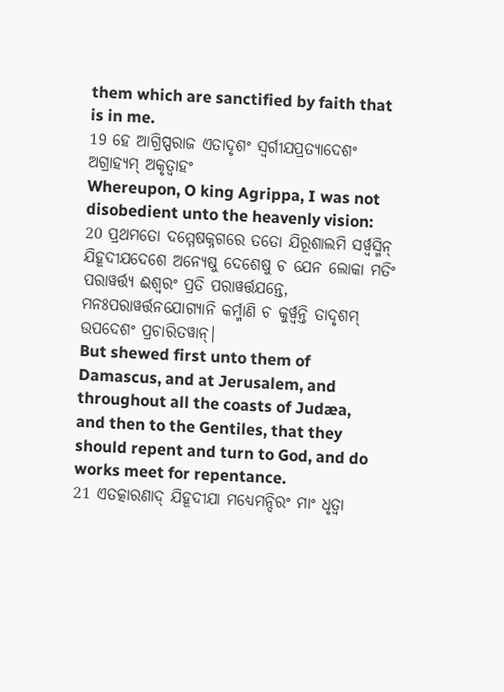them which are sanctified by faith that is in me.
19 ହେ ଆଗ୍ରିପ୍ପରାଜ ଏତାଦୃଶଂ ସ୍ୱର୍ଗୀଯପ୍ରତ୍ୟାଦେଶଂ ଅଗ୍ରାହ୍ୟମ୍ ଅକୃତ୍ୱାହଂ
Whereupon, O king Agrippa, I was not disobedient unto the heavenly vision:
20 ପ୍ରଥମତୋ ଦମ୍ମେଷକ୍ନଗରେ ତତୋ ଯିରୂଶାଲମି ସର୍ୱ୍ୱସ୍ମିନ୍ ଯିହୂଦୀଯଦେଶେ ଅନ୍ୟେଷୁ ଦେଶେଷୁ ଚ ଯେନ ଲୋକା ମତିଂ ପରାୱର୍ତ୍ତ୍ୟ ଈଶ୍ୱରଂ ପ୍ରତି ପରାୱର୍ତ୍ତଯନ୍ତେ, ମନଃପରାୱର୍ତ୍ତନଯୋଗ୍ୟାନି କର୍ମ୍ମାଣି ଚ କୁର୍ୱ୍ୱନ୍ତି ତାଦୃଶମ୍ ଉପଦେଶଂ ପ୍ରଚାରିତୱାନ୍|
But shewed first unto them of Damascus, and at Jerusalem, and throughout all the coasts of Judæa, and then to the Gentiles, that they should repent and turn to God, and do works meet for repentance.
21 ଏତତ୍କାରଣାଦ୍ ଯିହୂଦୀଯା ମଧ୍ୟେମନ୍ଦିରଂ ମାଂ ଧୃତ୍ୱା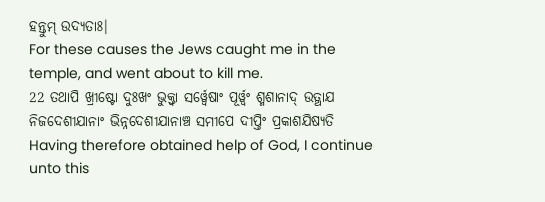ହନ୍ତୁମ୍ ଉଦ୍ୟତାଃ|
For these causes the Jews caught me in the temple, and went about to kill me.
22 ତଥାପି ଖ୍ରୀଷ୍ଟୋ ଦୁଃଖଂ ଭୁକ୍ତ୍ୱା ସର୍ୱ୍ୱେଷାଂ ପୂର୍ୱ୍ୱଂ ଶ୍ମଶାନାଦ୍ ଉତ୍ଥାଯ ନିଜଦେଶୀଯାନାଂ ଭିନ୍ନଦେଶୀଯାନାଞ୍ଚ ସମୀପେ ଦୀପ୍ତିଂ ପ୍ରକାଶଯିଷ୍ୟତି
Having therefore obtained help of God, I continue unto this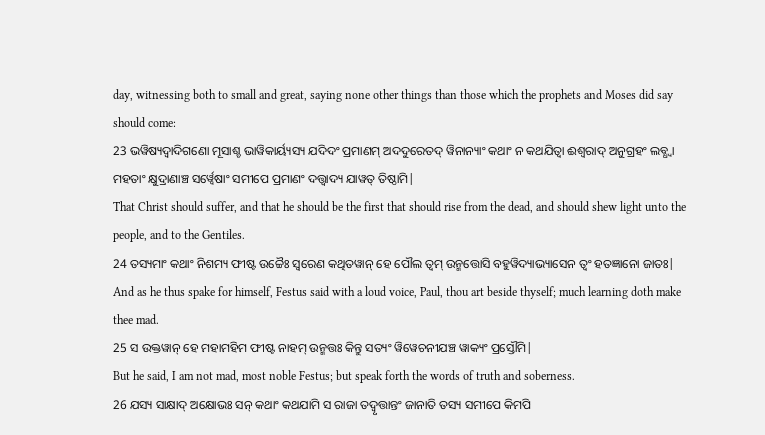day, witnessing both to small and great, saying none other things than those which the prophets and Moses did say should come:
23 ଭୱିଷ୍ୟଦ୍ୱାଦିଗଣୋ ମୂସାଶ୍ଚ ଭାୱିକାର୍ୟ୍ୟସ୍ୟ ଯଦିଦଂ ପ୍ରମାଣମ୍ ଅଦଦୁରେତଦ୍ ୱିନାନ୍ୟାଂ କଥାଂ ନ କଥଯିତ୍ୱା ଈଶ୍ୱରାଦ୍ ଅନୁଗ୍ରହଂ ଲବ୍ଧ୍ୱା ମହତାଂ କ୍ଷୁଦ୍ରାଣାଞ୍ଚ ସର୍ୱ୍ୱେଷାଂ ସମୀପେ ପ୍ରମାଣଂ ଦତ୍ତ୍ୱାଦ୍ୟ ଯାୱତ୍ ତିଷ୍ଠାମି|
That Christ should suffer, and that he should be the first that should rise from the dead, and should shew light unto the people, and to the Gentiles.
24 ତସ୍ୟମାଂ କଥାଂ ନିଶମ୍ୟ ଫୀଷ୍ଟ ଉଚ୍ଚୈଃ ସ୍ୱରେଣ କଥିତୱାନ୍ ହେ ପୌଲ ତ୍ୱମ୍ ଉନ୍ମତ୍ତୋସି ବହୁୱିଦ୍ୟାଭ୍ୟାସେନ ତ୍ୱଂ ହତଜ୍ଞାନୋ ଜାତଃ|
And as he thus spake for himself, Festus said with a loud voice, Paul, thou art beside thyself; much learning doth make thee mad.
25 ସ ଉକ୍ତୱାନ୍ ହେ ମହାମହିମ ଫୀଷ୍ଟ ନାହମ୍ ଉନ୍ମତ୍ତଃ କିନ୍ତୁ ସତ୍ୟଂ ୱିୱେଚନୀଯଞ୍ଚ ୱାକ୍ୟଂ ପ୍ରସ୍ତୌମି|
But he said, I am not mad, most noble Festus; but speak forth the words of truth and soberness.
26 ଯସ୍ୟ ସାକ୍ଷାଦ୍ ଅକ୍ଷୋଭଃ ସନ୍ କଥାଂ କଥଯାମି ସ ରାଜା ତଦ୍ୱୃତ୍ତାନ୍ତଂ ଜାନାତି ତସ୍ୟ ସମୀପେ କିମପି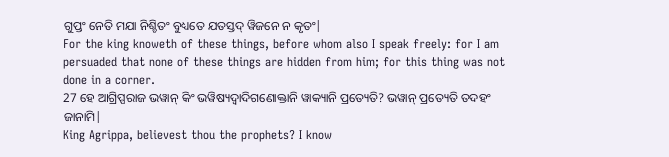ଗୁପ୍ତଂ ନେତି ମଯା ନିଶ୍ଚିତଂ ବୁଧ୍ୟତେ ଯତସ୍ତଦ୍ ୱିଜନେ ନ କୃତଂ|
For the king knoweth of these things, before whom also I speak freely: for I am persuaded that none of these things are hidden from him; for this thing was not done in a corner.
27 ହେ ଆଗ୍ରିପ୍ପରାଜ ଭୱାନ୍ କିଂ ଭୱିଷ୍ୟଦ୍ୱାଦିଗଣୋକ୍ତାନି ୱାକ୍ୟାନି ପ୍ରତ୍ୟେତି? ଭୱାନ୍ ପ୍ରତ୍ୟେତି ତଦହଂ ଜାନାମି|
King Agrippa, believest thou the prophets? I know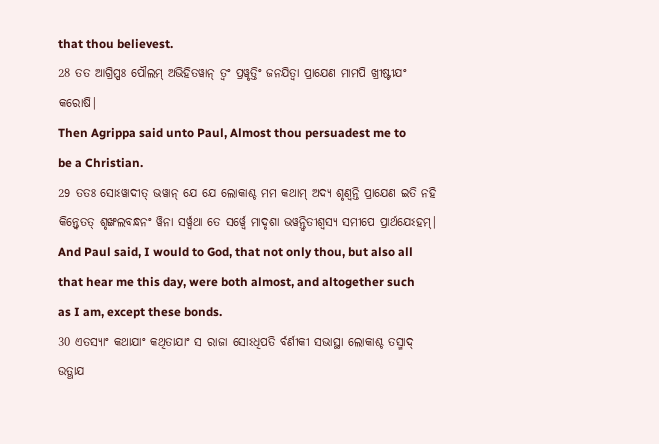that thou believest.
28 ତତ ଆଗ୍ରିପ୍ପଃ ପୌଲମ୍ ଅଭିହିତୱାନ୍ ତ୍ୱଂ ପ୍ରୱୃତ୍ତିଂ ଜନଯିତ୍ୱା ପ୍ରାଯେଣ ମାମପି ଖ୍ରୀଷ୍ଟୀଯଂ କରୋଷି|
Then Agrippa said unto Paul, Almost thou persuadest me to be a Christian.
29 ତତଃ ସୋଽୱାଦୀତ୍ ଭୱାନ୍ ଯେ ଯେ ଲୋକାଶ୍ଚ ମମ କଥାମ୍ ଅଦ୍ୟ ଶୃଣ୍ୱନ୍ତି ପ୍ରାଯେଣ ଇତି ନହି କିନ୍ତ୍ୱେତତ୍ ଶୃଙ୍ଖଲବନ୍ଧନଂ ୱିନା ସର୍ୱ୍ୱଥା ତେ ସର୍ୱ୍ୱେ ମାଦୃଶା ଭୱନ୍ତ୍ୱିତୀଶ୍ୱସ୍ୟ ସମୀପେ ପ୍ରାର୍ଥଯେଽହମ୍|
And Paul said, I would to God, that not only thou, but also all that hear me this day, were both almost, and altogether such as I am, except these bonds.
30 ଏତସ୍ୟାଂ କଥାଯାଂ କଥିତାଯାଂ ସ ରାଜା ସୋଽଧିପତି ର୍ବର୍ଣୀକୀ ସଭାସ୍ଥା ଲୋକାଶ୍ଚ ତସ୍ମାଦ୍ ଉତ୍ଥାଯ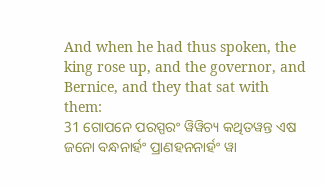And when he had thus spoken, the king rose up, and the governor, and Bernice, and they that sat with them:
31 ଗୋପନେ ପରସ୍ପରଂ ୱିୱିଚ୍ୟ କଥିତୱନ୍ତ ଏଷ ଜନୋ ବନ୍ଧନାର୍ହଂ ପ୍ରାଣହନନାର୍ହଂ ୱା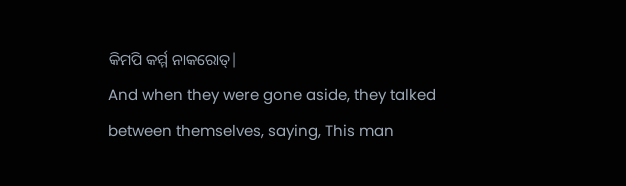କିମପି କର୍ମ୍ମ ନାକରୋତ୍|
And when they were gone aside, they talked between themselves, saying, This man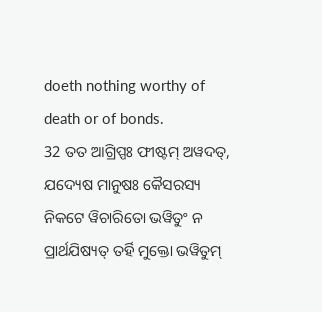doeth nothing worthy of death or of bonds.
32 ତତ ଆଗ୍ରିପ୍ପଃ ଫୀଷ୍ଟମ୍ ଅୱଦତ୍, ଯଦ୍ୟେଷ ମାନୁଷଃ କୈସରସ୍ୟ ନିକଟେ ୱିଚାରିତୋ ଭୱିତୁଂ ନ ପ୍ରାର୍ଥଯିଷ୍ୟତ୍ ତର୍ହି ମୁକ୍ତୋ ଭୱିତୁମ୍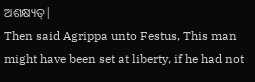ଅଶକ୍ଷ୍ୟତ୍|
Then said Agrippa unto Festus, This man might have been set at liberty, if he had not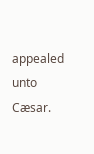appealed unto Cæsar.